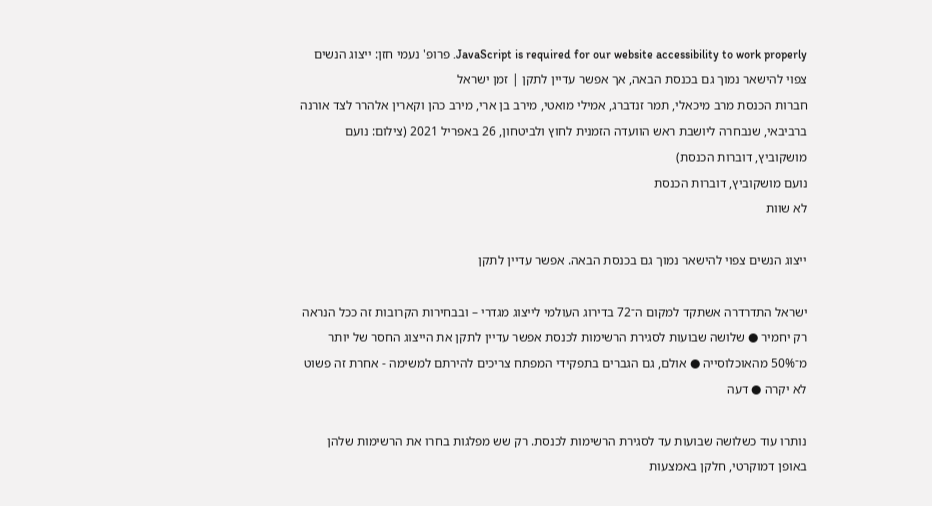JavaScript is required for our website accessibility to work properly. פרופ' נעמי חזן: ייצוג הנשים צפוי להישאר נמוך גם בכנסת הבאה, אך אפשר עדיין לתקן | זמן ישראל
חברות הכנסת מרב מיכאלי, תמר זנדברג, אמילי מואטי, מירב בן ארי, מירב כהן וקארין אלהרר לצד אורנה ברביבאי, שנבחרה ליושבת ראש הוועדה הזמנית לחוץ ולביטחון, 26 באפריל 2021 (צילום: נועם מושקוביץ, דוברות הכנסת)
נועם מושקוביץ, דוברות הכנסת
לא שוות

ייצוג הנשים צפוי להישאר נמוך גם בכנסת הבאה. אפשר עדיין לתקן

ישראל התדרדרה אשתקד למקום ה־72 בדירוג העולמי לייצוג מגדרי – ובבחירות הקרובות זה ככל הנראה רק יחמיר ● שלושה שבועות לסגירת הרשימות לכנסת אפשר עדיין לתקן את הייצוג החסר של יותר מ־50% מהאוכלוסייה ● אולם, גם הגברים בתפקידי המפתח צריכים להירתם למשימה - אחרת זה פשוט לא יקרה ● דעה

נותרו עוד כשלושה שבועות עד לסגירת הרשימות לכנסת. רק שש מפלגות בחרו את הרשימות שלהן באופן דמוקרטי, חלקן באמצעות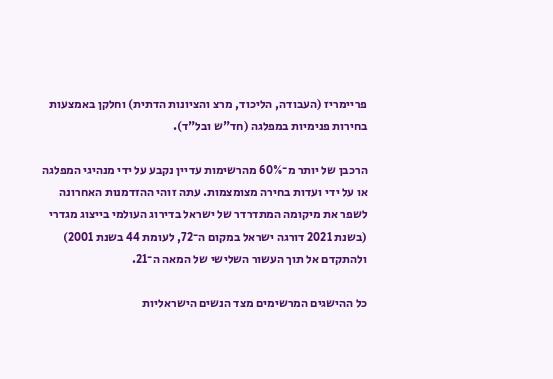פריימריז (העבודה, הליכוד, מרצ והציונות הדתית) וחלקן באמצעות בחירות פנימיות במפלגה (חד"ש ובל"ד).

הרכבן של יותר מ־60% מהרשימות עדיין נקבע על ידי מנהיגי המפלגה או על ידי ועדות בחירה מצומצמות. עתה זוהי ההזדמנות האחרונה לשפר את מיקומה המתדרדר של ישראל בדירוג העולמי בייצוג מגדרי (בשנת 2021 דורגה ישראל במקום ה־72, לעומת 44 בשנת 2001) ולהתקדם אל תוך העשור השלישי של המאה ה־21.

כל ההישגים המרשימים מצד הנשים הישראליות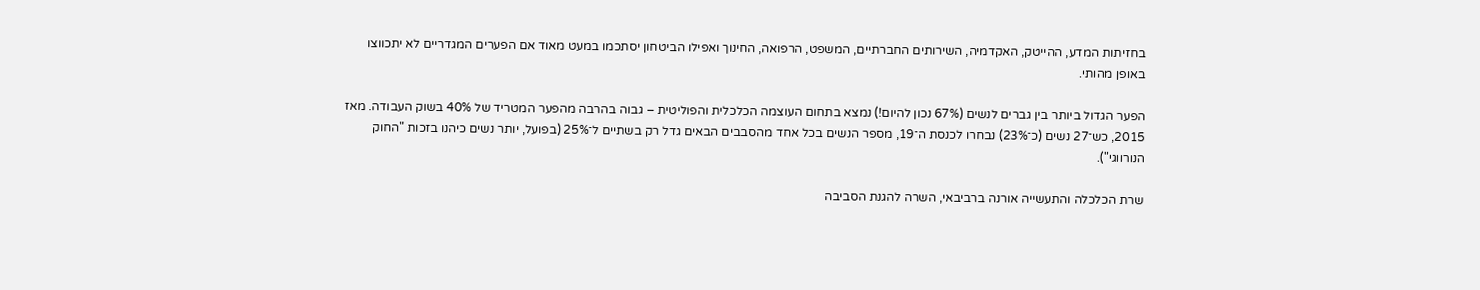בחזיתות המדע, ההייטק, האקדמיה, השירותים החברתיים, המשפט, הרפואה, החינוך ואפילו הביטחון יסתכמו במעט מאוד אם הפערים המגדריים לא יתכווצו באופן מהותי.

הפער הגדול ביותר בין גברים לנשים (67% נכון להיום!) נמצא בתחום העוצמה הכלכלית והפוליטית – גבוה בהרבה מהפער המטריד של 40% בשוק העבודה. מאז 2015, כש־27 נשים (כ־23%) נבחרו לכנסת ה־19, מספר הנשים בכל אחד מהסבבים הבאים גדל רק בשתיים ל־25% (בפועל, יותר נשים כיהנו בזכות "החוק הנורווגי").

שרת הכלכלה והתעשייה אורנה ברביבאי, השרה להגנת הסביבה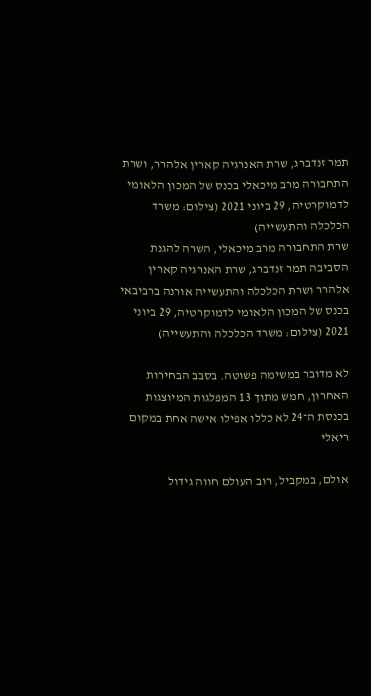תמר זנדברג, שרת האנרגיה קארין אלהרר, ושרת התחבורה מרב מיכאלי בכנס של המכון הלאומי לדמוקרטיה, 29 ביוני 2021 (צילום: משרד הכלכלה והתעשייה)
שרת התחבורה מרב מיכאלי, השרה להגנת הסביבה תמר זנדברג, שרת האנרגיה קארין אלהרר ושרת הכלכלה והתעשייה אורנה ברביבאי בכנס של המכון הלאומי לדמוקרטיה, 29 ביוני 2021 (צילום: משרד הכלכלה והתעשייה)

לא מדובר במשימה פשוטה. בסבב הבחירות האחרון, חמש מתוך 13 המפלגות המיוצגות בכנסת ה־24 לא כללו אפילו אישה אחת במקום ריאלי

אולם, במקביל, רוב העולם חווה גידול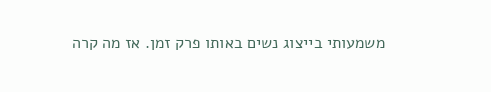משמעותי בייצוג נשים באותו פרק זמן. אז מה קרה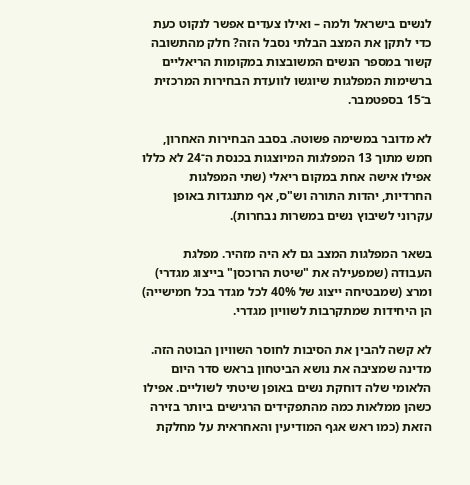לנשים בישראל ולמה – ואילו צעדים אפשר לנקוט כעת כדי לתקן את המצב הבלתי נסבל הזה? חלק מהתשובה קשור במספר הנשים המשובצות במקומות הריאליים ברשימות המפלגות שיוגשו לוועדת הבחירות המרכזית ב־15 בספטמבר.

לא מדובר במשימה פשוטה. בסבב הבחירות האחרון, חמש מתוך 13 המפלגות המיוצגות בכנסת ה־24 לא כללו אפילו אישה אחת במקום ריאלי (שתי המפלגות החרדיות, יהדות התורה וש"ס, אף מתנגדות באופן עקרוני לשיבוץ נשים במשרות נבחרות).

בשאר המפלגות המצב גם לא היה מזהיר. מפלגת העבודה (שמפעילה את "שיטת הרוכסן" בייצוג מגדרי) ומרצ (שמבטיחה ייצוג של 40% לכל מגדר בכל חמישייה) הן היחידות שמתקרבות לשוויון מגדרי.

לא קשה להבין את הסיבות לחוסר השוויון הבוטה הזה. מדינה שמציבה את נושא הביטחון בראש סדר היום הלאומי שלה דוחקת נשים באופן שיטתי לשוליים. אפילו כשהן ממלאות כמה מהתפקידים הרגישים ביותר בזירה הזאת (כמו ראש אגף המודיעין והאחראית על מחלקת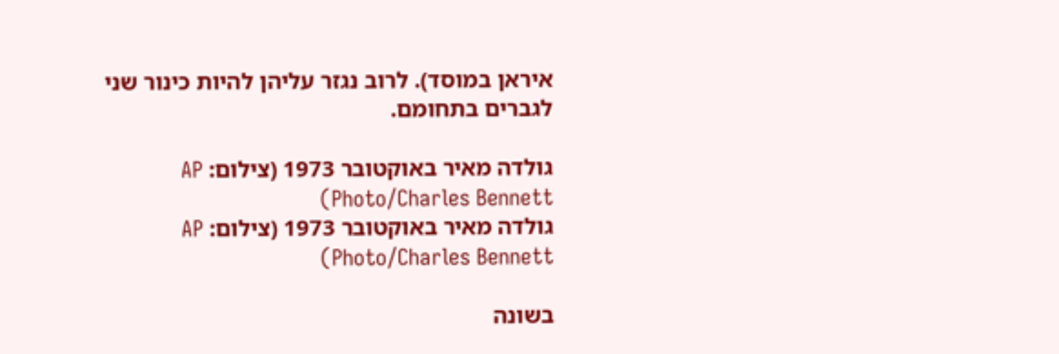איראן במוסד). לרוב נגזר עליהן להיות כינור שני לגברים בתחומם.

גולדה מאיר באוקטובר 1973 (צילום: AP Photo/Charles Bennett)
גולדה מאיר באוקטובר 1973 (צילום: AP Photo/Charles Bennett)

בשונה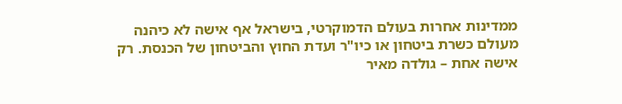ממדינות אחרות בעולם הדמוקרטי, בישראל אף אישה לא כיהנה מעולם כשרת ביטחון או כיו"ר ועדת החוץ והביטחון של הכנסת. רק אישה אחת – גולדה מאיר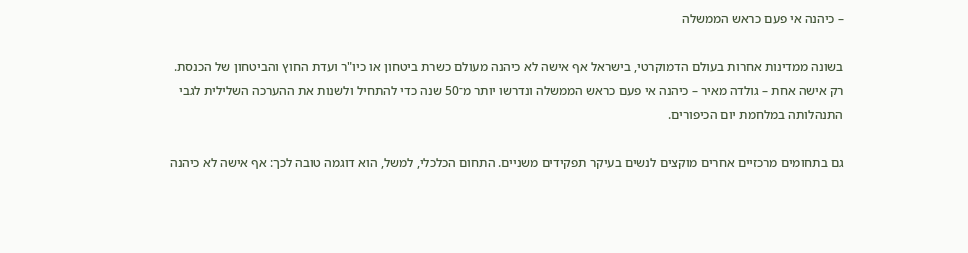– כיהנה אי פעם כראש הממשלה

בשונה ממדינות אחרות בעולם הדמוקרטי, בישראל אף אישה לא כיהנה מעולם כשרת ביטחון או כיו"ר ועדת החוץ והביטחון של הכנסת. רק אישה אחת – גולדה מאיר – כיהנה אי פעם כראש הממשלה ונדרשו יותר מ־50 שנה כדי להתחיל ולשנות את ההערכה השלילית לגבי התנהלותה במלחמת יום הכיפורים.

גם בתחומים מרכזיים אחרים מוקצים לנשים בעיקר תפקידים משניים. התחום הכלכלי, למשל, הוא דוגמה טובה לכך: אף אישה לא כיהנה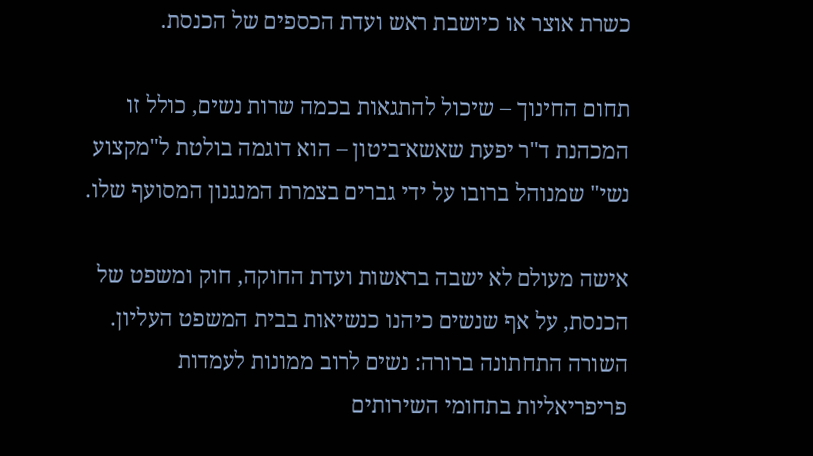כשרת אוצר או כיושבת ראש ועדת הכספים של הכנסת.

תחום החינוך – שיכול להתגאות בכמה שרות נשים, כולל זו המכהנת ד"ר יפעת שאשא־ביטון – הוא דוגמה בולטת ל"מקצוע נשי" שמנוהל ברובו על ידי גברים בצמרת המנגנון המסועף שלו.

אישה מעולם לא ישבה בראשות ועדת החוקה, חוק ומשפט של הכנסת, על אף שנשים כיהנו כנשיאות בבית המשפט העליון. השורה התחתונה ברורה: נשים לרוב ממונות לעמדות פריפריאליות בתחומי השירותים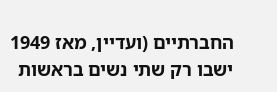החברתיים (ועדיין, מאז 1949 ישבו רק שתי נשים בראשות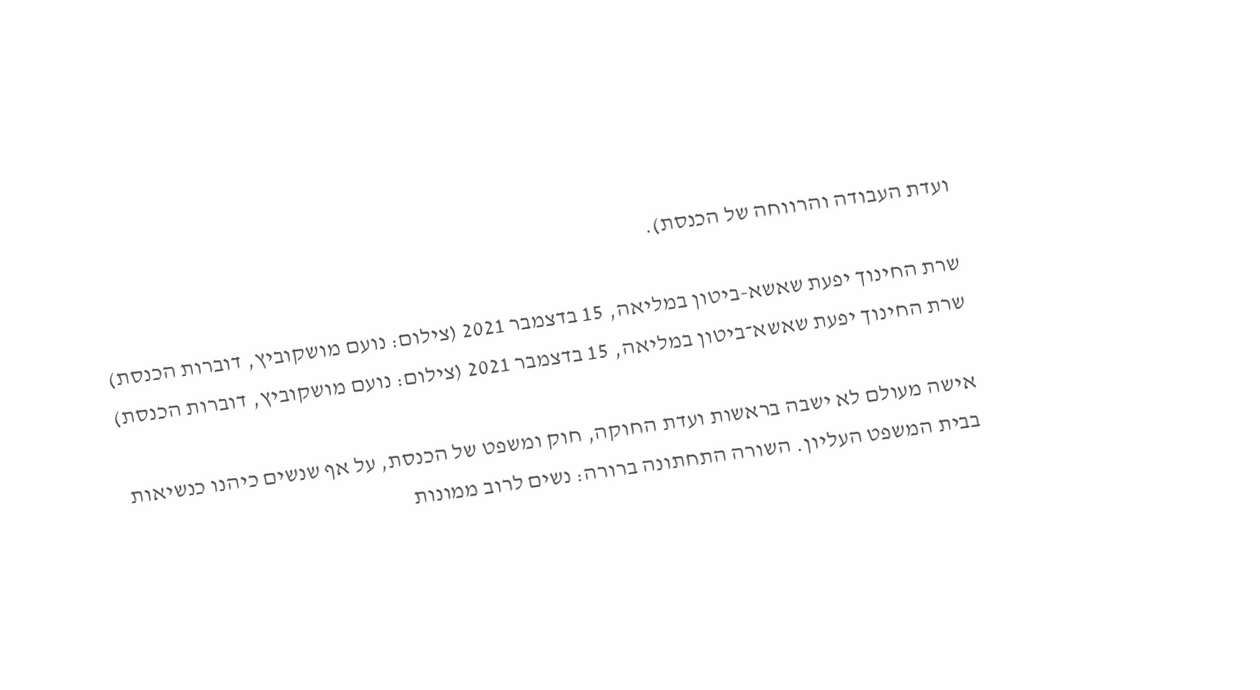ועדת העבודה והרווחה של הכנסת).

שרת החינוך יפעת שאשא-ביטון במליאה, 15 בדצמבר 2021 (צילום: נועם מושקוביץ, דוברות הכנסת)
שרת החינוך יפעת שאשא־ביטון במליאה, 15 בדצמבר 2021 (צילום: נועם מושקוביץ, דוברות הכנסת)

אישה מעולם לא ישבה בראשות ועדת החוקה, חוק ומשפט של הכנסת, על אף שנשים כיהנו כנשיאות בבית המשפט העליון. השורה התחתונה ברורה: נשים לרוב ממונות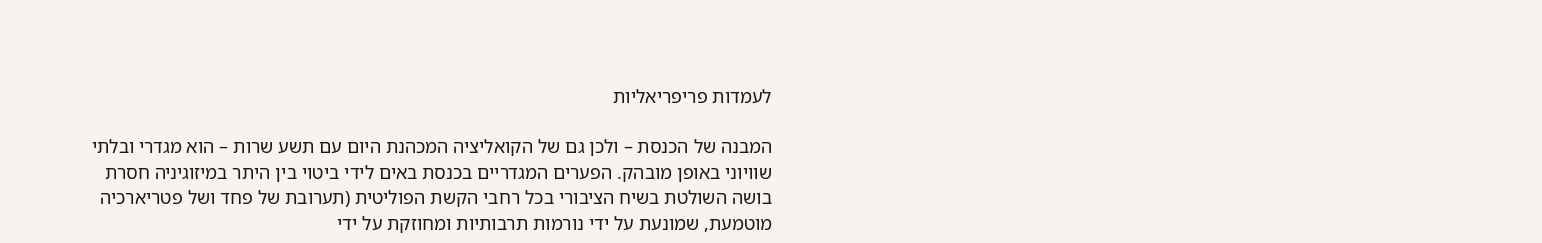לעמדות פריפריאליות

המבנה של הכנסת – ולכן גם של הקואליציה המכהנת היום עם תשע שרות – הוא מגדרי ובלתי שוויוני באופן מובהק. הפערים המגדריים בכנסת באים לידי ביטוי בין היתר במיזוגיניה חסרת בושה השולטת בשיח הציבורי בכל רחבי הקשת הפוליטית (תערובת של פחד ושל פטריארכיה מוטמעת, שמונעת על ידי נורמות תרבותיות ומחוזקת על ידי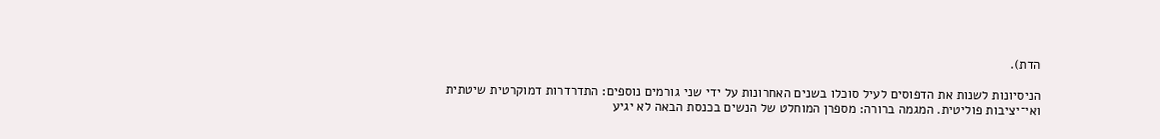הדת).

הניסיונות לשנות את הדפוסים לעיל סוכלו בשנים האחרונות על ידי שני גורמים נוספים: התדרדרות דמוקרטית שיטתית ואי־יציבות פוליטית. המגמה ברורה: מספרן המוחלט של הנשים בכנסת הבאה לא יגיע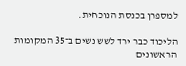למספרן בכנסת הנוכחית.

הליכוד כבר ירד לשש נשים ב־35 המקומות הראשונים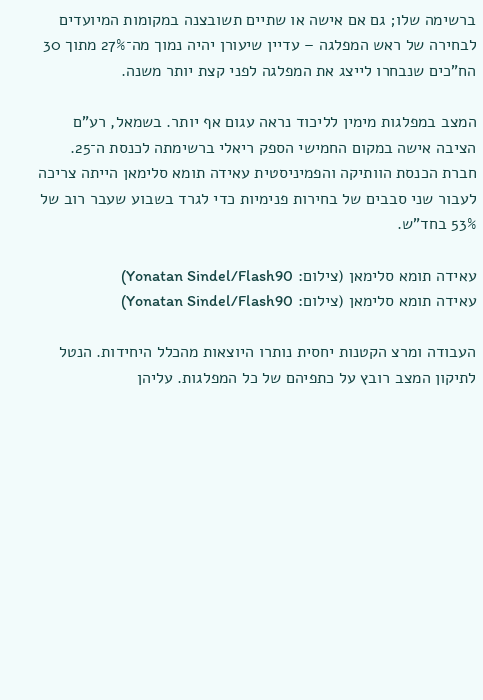ברשימה שלו; גם אם אישה או שתיים תשובצנה במקומות המיועדים לבחירה של ראש המפלגה – עדיין שיעורן יהיה נמוך מה־27% מתוך 30 הח"כים שנבחרו לייצג את המפלגה לפני קצת יותר משנה.

המצב במפלגות מימין לליכוד נראה עגום אף יותר. בשמאל, רע"ם הציבה אישה במקום החמישי הספק ריאלי ברשימתה לכנסת ה־25. חברת הכנסת הוותיקה והפמיניסטית עאידה תומא סלימאן הייתה צריכה לעבור שני סבבים של בחירות פנימיות כדי לגרד בשבוע שעבר רוב של 53% בחד"ש.

עאידה תומא סלימאן (צילום: Yonatan Sindel/Flash90)
עאידה תומא סלימאן (צילום: Yonatan Sindel/Flash90)

העבודה ומרצ הקטנות יחסית נותרו היוצאות מהכלל היחידות. הנטל לתיקון המצב רובץ על כתפיהם של כל המפלגות. עליהן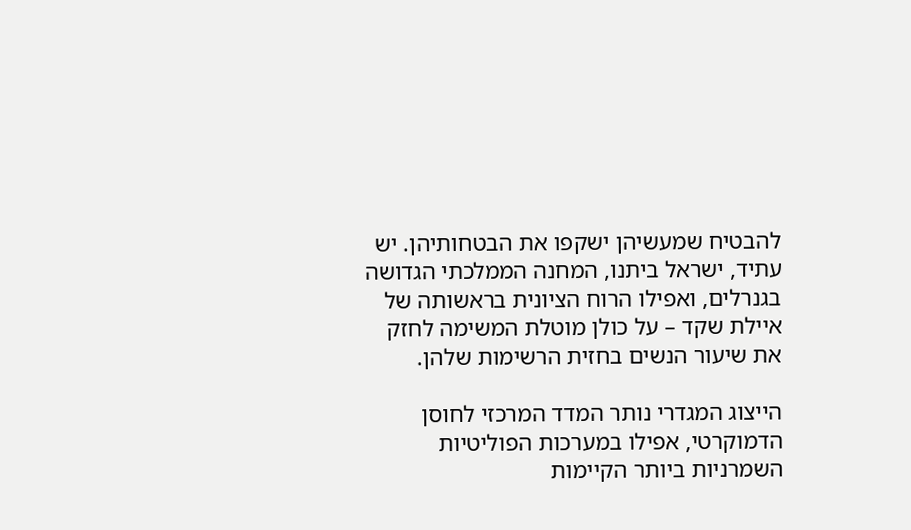להבטיח שמעשיהן ישקפו את הבטחותיהן. יש עתיד, ישראל ביתנו, המחנה הממלכתי הגדושה בגנרלים, ואפילו הרוח הציונית בראשותה של איילת שקד – על כולן מוטלת המשימה לחזק את שיעור הנשים בחזית הרשימות שלהן.

הייצוג המגדרי נותר המדד המרכזי לחוסן הדמוקרטי, אפילו במערכות הפוליטיות השמרניות ביותר הקיימות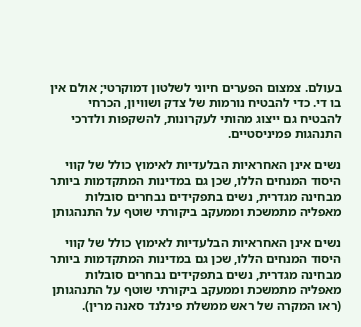בעולם. צמצום הפערים חיוני לשלטון דמוקרטי; אולם אין בו די. כדי להבטיח נורמות של צדק ושוויון, הכרחי להבטיח גם ייצוג מהותי לעקרונות, להשקפות ולדרכי התנהגות פמיניסטיים.

נשים אינן האחראיות הבלעדיות לאימוץ כולל של קווי היסוד המנחים הללו, שכן גם במדינות המתקדמות ביותר מבחינה מגדרית, נשים בתפקידים נבחרים סובלות מאפליה מתמשכת וממעקב ביקורתי שוטף על התנהגותן

נשים אינן האחראיות הבלעדיות לאימוץ כולל של קווי היסוד המנחים הללו, שכן גם במדינות המתקדמות ביותר מבחינה מגדרית, נשים בתפקידים נבחרים סובלות מאפליה מתמשכת וממעקב ביקורתי שוטף על התנהגותן (ראו המקרה של ראש ממשלת פינלנד סאנה מרין).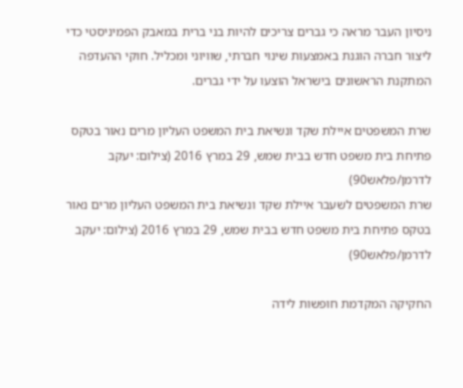ניסיון העבר מראה כי גברים צריכים להיות בני ברית במאבק הפמיניסטי כדי ליצור חברה הוגנת באמצעות שינוי חברתי, שוויוני ומכליל. חוקי ההעדפה המתקנת הראשונים בישראל הוצעו על ידי גברים.

שרת המשפטים איילת שקד ונשיאת בית המשפט העליון מרים נאור בטקס פתיחת בית משפט חדש בבית שמש, 29 במרץ 2016 (צילום: יעקב לדרמן/פלאש90)
שרת המשפטים לשעבר איילת שקד ונשיאת בית המשפט העליון מרים נאור בטקס פתיחת בית משפט חדש בבית שמש, 29 במרץ 2016 (צילום: יעקב לדרמן/פלאש90)

החקיקה המקדמת חופשות לידה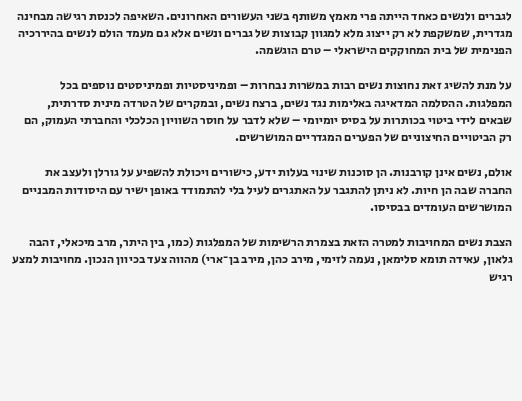לגברים ולנשים כאחד הייתה פרי מאמץ משותף בשני העשורים האחרונים. השאיפה לכנסת רגישה מבחינה מגדרית, שמשקפת לא רק ייצוג מלא למגוון קבוצות של גברים ונשים אלא גם מעמד הולם לנשים בהיררכיה הפנימית של בית המחוקקים הישראלי – טרם הוגשמה.

על מנת להשיג זאת נחוצות נשים רבות במשרות נבחרות – ופמיניסטיות ופמיניסטים נוספים בכל המפלגות. ההסלמה המדאיגה באלימות נגד נשים, ברצח נשים, ובמקרים של הטרדה מינית סדרתית, שבאים לידי ביטוי בכותרות על בסיס יומיומי – שלא לדבר על חוסר השוויון הכלכלי והחברתי העמוק, הם רק הביטויים החיצוניים של הפערים המגדריים המושרשים.

אולם, נשים אינן קורבנות. הן סוכנות שינוי בעלות ידע, כישורים ויכולת להשפיע על גורלן ולעצב את החברה שבה הן חיות. לא ניתן להתגבר על האתגרים לעיל בלי להתמודד באופן ישיר עם היסודות המבניים המושרשים העומדים בבסיסו.

הצבת נשים המחויבות למטרה הזאת בצמרת הרשימות של המפלגות (כמו, בין היתר, מרב מיכאלי, זהבה גלאון, עאידה תומא סלימאן, נעמה לזימי, מירב כהן, מירב בן־ארי) מהווה צעד בכיוון הנכון. מחויבות למצע רגיש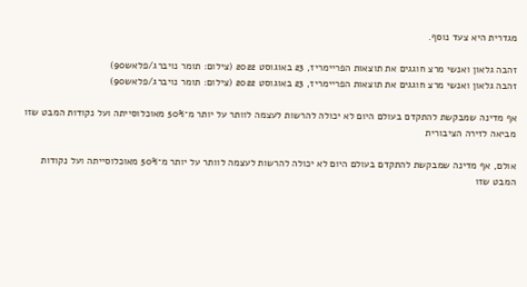מגדרית היא צעד נוסף.

זהבה גלאון ואנשי מרצ חוגגים את תוצאות הפריימריז, 23 באוגוסט 2022 (צילום: תומר נויברג/פלאש90)
זהבה גלאון ואנשי מרצ חוגגים את תוצאות הפריימריז, 23 באוגוסט 2022 (צילום: תומר נויברג/פלאש90)

אף מדינה שמבקשת להתקדם בעולם היום לא יכולה להרשות לעצמה לוותר על יותר מ־50% מאוכלוסייתה ועל נקודות המבט שזו מביאה לזירה הציבורית

אולם, אף מדינה שמבקשת להתקדם בעולם היום לא יכולה להרשות לעצמה לוותר על יותר מ־50% מאוכלוסייתה ועל נקודות המבט שזו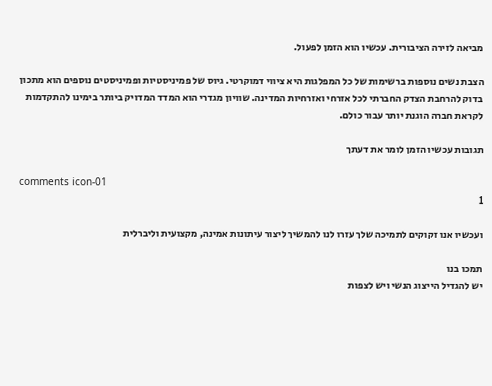מביאה לזירה הציבורית. עכשיו הוא הזמן לפעול.

הצבת נשים נוספות ברשימות של כל המפלגות היא ציווי דמוקרטי. גיוס של פמיניסטיות ופמיניסטים נוספים הוא מתכון בדוק להרחבת הצדק החברתי לכל אזרחי ואזרחיות המדינה. שוויון מגדרי הוא המדד המדויק ביותר בימינו להתקדמות לקראת חברה הוגנת יותר עבור כולם.

תגובות עכשיו הזמן לומר את דעתך

comments icon-01
1

ועכשיו אנו זקוקים לתמיכה שלך עזרו לנו להמשיך ליצור עיתונות אמינה, מקצועית וליברלית

תמכו בנו
יש להגדיל הייצוג הנשי ויש לצפות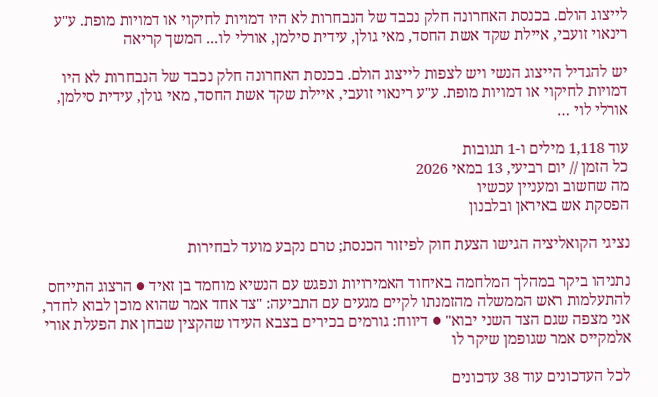לייצוג הולם. בכנסת האחרונה חלק נכבד של הנבחרות לא היו דמויות לחיקוי או דמויות מופת. ע"ע רינאוי זועבי, איילת שקד אשת החסד, מאי גולן, עידית סילמן, אורלי לו... המשך קריאה

יש להגדיל הייצוג הנשי ויש לצפות לייצוג הולם. בכנסת האחרונה חלק נכבד של הנבחרות לא היו דמויות לחיקוי או דמויות מופת. ע"ע רינאוי זועבי, איילת שקד אשת החסד, מאי גולן, עידית סילמן, אורלי לוי …

עוד 1,118 מילים ו-1 תגובות
כל הזמן // יום רביעי, 13 במאי 2026
מה שחשוב ומעניין עכשיו
הפסקת אש באיראן ובלבנון

נציגי הקואליציה הגישו הצעת חוק לפיזור הכנסת; טרם נקבע מועד לבחירות

נתניהו ביקר במהלך המלחמה באיחוד האמירויות ונפגש עם הנשיא מוחמד בן זאיד ● הרצוג התייחס להתעלמות ראש הממשלה מהזמנתו לקיים מגעים עם התביעה: "צד אחד אמר שהוא מוכן לבוא לחדר, אני מצפה שגם הצד השני יבוא" ● דיווח: גורמים בכירים בצבא העידו שהקצין שבחן את הפעלת אורי אלמקייס אמר שגופמן שיקר לו

לכל העדכונים עוד 38 עדכונים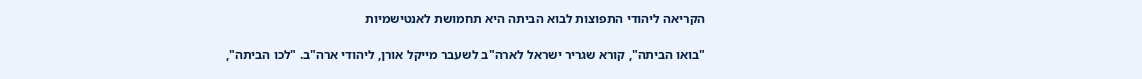הקריאה ליהודי התפוצות לבוא הביתה היא תחמושת לאנטישמיות

"בואו הביתה", קורא שגריר ישראל לארה"ב לשעבר מייקל אורן, ליהודי ארה"ב. "לכו הביתה",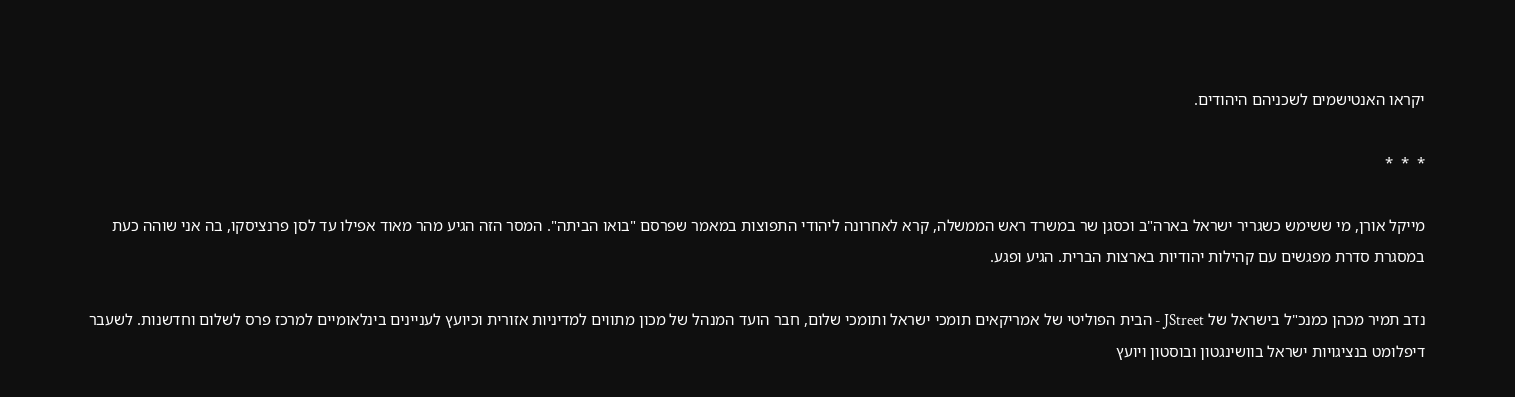יקראו האנטישמים לשכניהם היהודים.

*  *  *

מייקל אורן, מי ששימש כשגריר ישראל בארה"ב וכסגן שר במשרד ראש הממשלה, קרא לאחרונה ליהודי התפוצות במאמר שפרסם "בואו הביתה". המסר הזה הגיע מהר מאוד אפילו עד לסן פרנציסקו, בה אני שוהה כעת במסגרת סדרת מפגשים עם קהילות יהודיות בארצות הברית. הגיע ופגע.

נדב תמיר מכהן כמנכ"ל בישראל של JStreet - הבית הפוליטי של אמריקאים תומכי ישראל ותומכי שלום, חבר הועד המנהל של מכון מתווים למדיניות אזורית וכיועץ לעניינים בינלאומיים למרכז פרס לשלום וחדשנות. לשעבר דיפלומט בנציגויות ישראל בוושינגטון ובוסטון ויועץ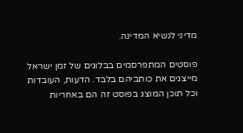מדיני לנשיא המדינה.

פוסטים המתפרסמים בבלוגים של זמן ישראל מייצגים את כותביהם בלבד. הדעות, העובדות וכל תוכן המוצג בפוסט זה הם באחריות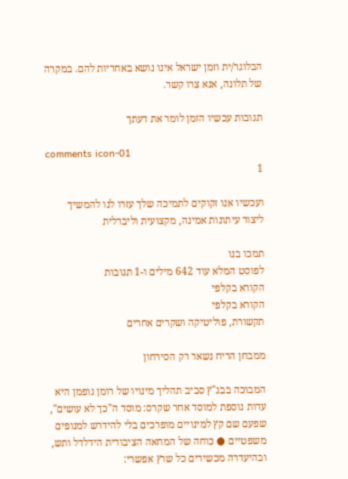הבלוגר/ית וזמן ישראל אינו נושא באחריות להם. במקרה של תלונה, אנא צרו קשר.

תגובות עכשיו הזמן לומר את דעתך

comments icon-01
1

ועכשיו אנו זקוקים לתמיכה שלך עזרו לנו להמשיך ליצור עיתונות אמינה, מקצועית וליברלית

תמכו בנו
לפוסט המלא עוד 642 מילים ו-1 תגובות
הקורא בקלפי
הקורא בקלפי
תקשורת, פוליטיקה ושקרים אחרים

ממבחן הריח נשאר רק הסירחון

המבוכה בבג"ץ סביב תהליך מינויו של רומן גופמן היא עדות נוספת למוסד אחר שקרס: מוסד ה"כך לא עושים", שפעם שם קץ למינויים מופרכים בלי להידרש למנופים משפטיים ● כוחה של המחאה הציבורית הידלדל ותש, ובהיעדרה מכשירים כל שרץ אפשרי: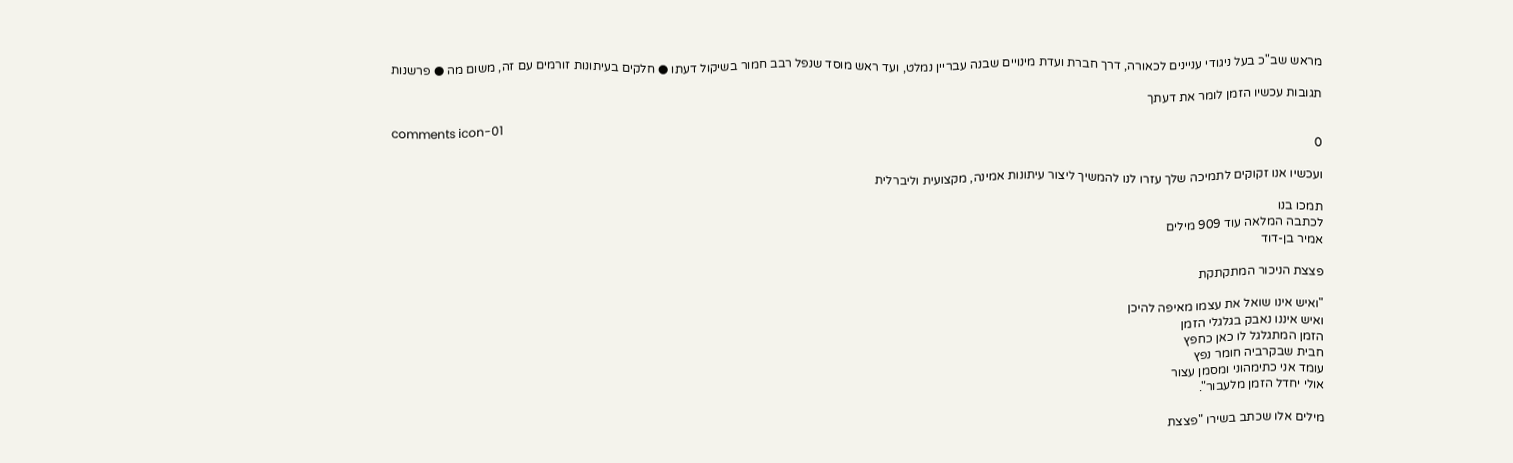מראש שב"כ בעל ניגודי עניינים לכאורה, דרך חברת ועדת מינויים שבנה עבריין נמלט, ועד ראש מוסד שנפל רבב חמור בשיקול דעתו ● חלקים בעיתונות זורמים עם זה, משום מה ● פרשנות

תגובות עכשיו הזמן לומר את דעתך

comments icon-01
0

ועכשיו אנו זקוקים לתמיכה שלך עזרו לנו להמשיך ליצור עיתונות אמינה, מקצועית וליברלית

תמכו בנו
לכתבה המלאה עוד 909 מילים
אמיר בן-דוד

פצצת הניכור המתקתקת

"ואיש אינו שואל את עצמו מאיפה להיכן
ואיש איננו נאבק בגלגלי הזמן
הזמן המתגלגל לו כאן כחפץ
חבית שבקרביה חומר נפץ
עומד אני כתימהוני ומסמן עצור
אולי יחדל הזמן מלעבור".

מילים אלו שכתב בשירו "פצצת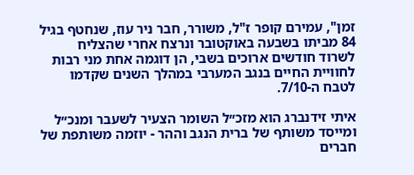זמן", עמירם קופר ז"ל, משורר, חבר ניר עוז, שנחטף בגיל 84 מביתו בשבעה באוקטובר ונרצח אחרי שהצליח לשרוד חודשים ארוכים בשבי, הן דוגמה אחת מני רבות לחוויית החיים בנגב המערבי במהלך השנים שקדמו לטבח ה-7/10.

איתי זידנברג הוא מזכ״ל השומר הצעיר לשעבר ומנכ״ל ומייסד משותף של ברית הנגב וההר - יוזמה משותפת של חברים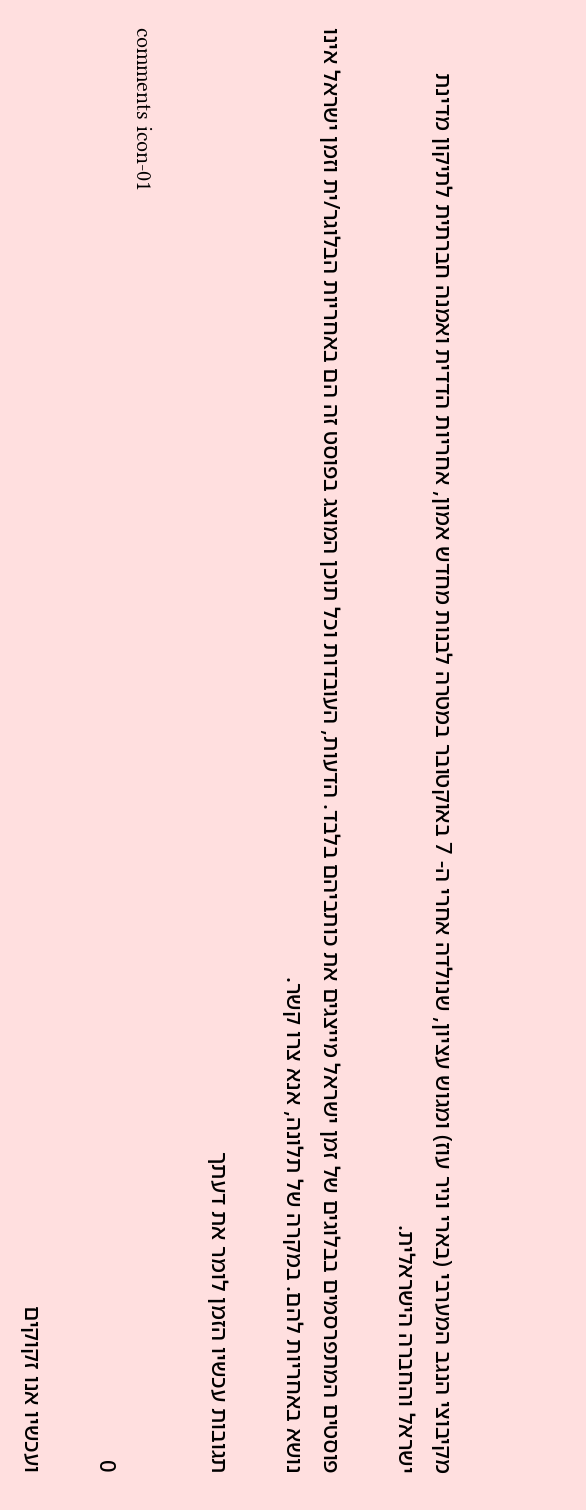מקיבוצי הנגב המערבי (בארי וניר עוז) ומגוש עציון, שנולדה אחרי ה- 7 באוקטובר במטרה לבנות מחדש אמון, אחריות הדדית ואמנה חברתית לתיקון מדינת ישראל והחברה הישראלית.

פוסטים המתפרסמים בבלוגים של זמן ישראל מייצגים את כותביהם בלבד. הדעות, העובדות וכל תוכן המוצג בפוסט זה הם באחריות הבלוגר/ית וזמן ישראל אינו נושא באחריות להם. במקרה של תלונה, אנא צרו קשר.

תגובות עכשיו הזמן לומר את דעתך

comments icon-01
0

ועכשיו אנו זקוקים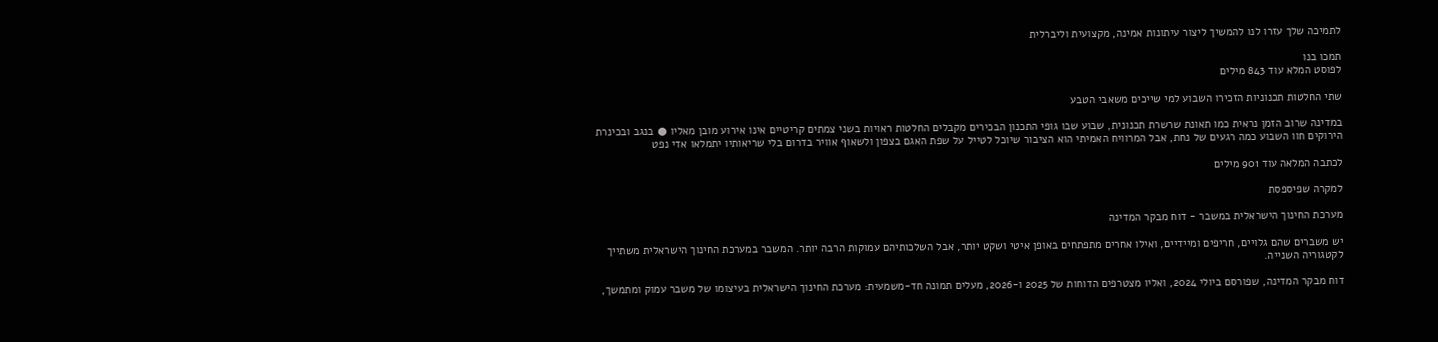לתמיכה שלך עזרו לנו להמשיך ליצור עיתונות אמינה, מקצועית וליברלית

תמכו בנו
לפוסט המלא עוד 843 מילים

שתי החלטות תכנוניות הזכירו השבוע למי שייכים משאבי הטבע

במדינה שרוב הזמן נראית כמו תאונת שרשרת תכנונית, שבוע שבו גופי התכנון הבכירים מקבלים החלטות ראויות בשני צמתים קריטיים אינו אירוע מובן מאליו ● בנגב ובכינרת הירוקים חוו השבוע כמה רגעים של נחת, אבל המרוויח האמיתי הוא הציבור שיוכל לטייל על שפת האגם בצפון ולשאוף אוויר בדרום בלי שריאותיו יתמלאו אדי נפט

לכתבה המלאה עוד 901 מילים

למקרה שפיספסת

מערכת החינוך הישראלית במשבר - דוח מבקר המדינה

יש משברים שהם גלויים, חריפים ומיידיים, ואילו אחרים מתפתחים באופן איטי ושקט יותר, אבל השלכותיהם עמוקות הרבה יותר. המשבר במערכת החינוך הישראלית משתייך לקטגוריה השנייה.

דוח מבקר המדינה, שפורסם ביולי 2024, ואליו מצטרפים הדוחות של 2025 ו-2026, מעלים תמונה חד-משמעית: מערכת החינוך הישראלית בעיצומו של משבר עמוק ומתמשך,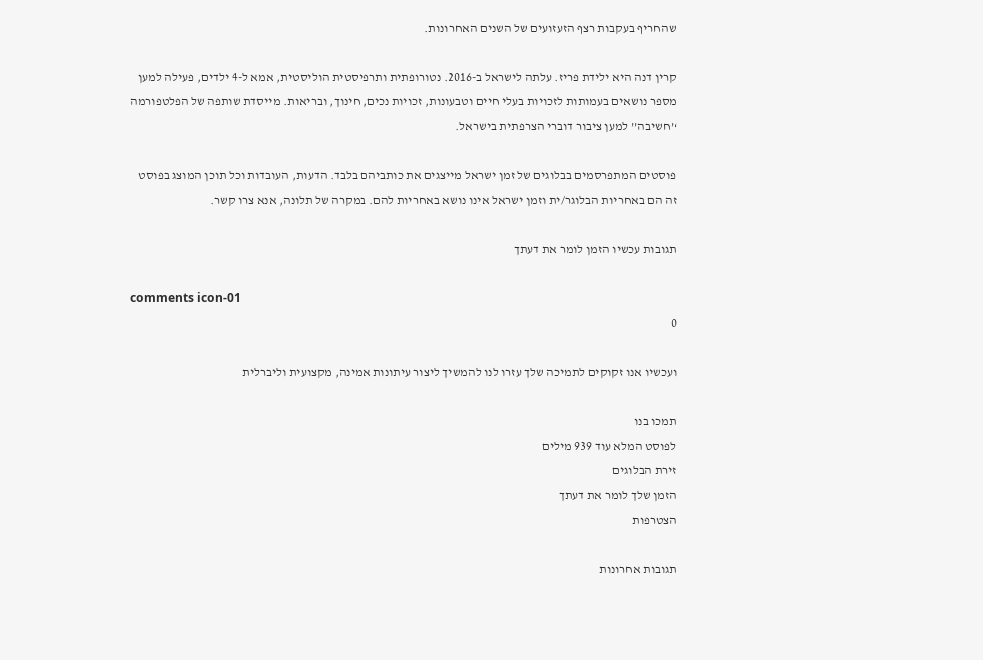שהחריף בעקבות רצף הזעזועים של השנים האחרונות.

קרין דנה היא ילידת פריז. עלתה לישראל ב-2016. נטורופתית ותרפיסטית הוליסטית, אמא ל-4 ילדים, פעילה למען מספר נושאים בעמותות לזכויות בעלי חיים וטבעונות, זכויות נכים, חינוך, ובריאות. מייסדת שותפה של הפלטפורמה ‘’חשיבה’’ למען ציבור דוברי הצרפתית בישראל.

פוסטים המתפרסמים בבלוגים של זמן ישראל מייצגים את כותביהם בלבד. הדעות, העובדות וכל תוכן המוצג בפוסט זה הם באחריות הבלוגר/ית וזמן ישראל אינו נושא באחריות להם. במקרה של תלונה, אנא צרו קשר.

תגובות עכשיו הזמן לומר את דעתך

comments icon-01
0

ועכשיו אנו זקוקים לתמיכה שלך עזרו לנו להמשיך ליצור עיתונות אמינה, מקצועית וליברלית

תמכו בנו
לפוסט המלא עוד 939 מילים
זירת הבלוגים
הזמן שלך לומר את דעתך
הצטרפות

תגובות אחרונות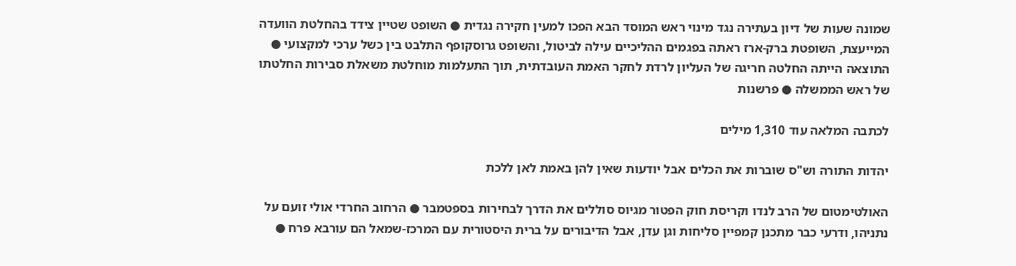שמונה שעות של דיון בעתירה נגד מינוי ראש המוסד הבא הפכו למעין חקירה נגדית ● השופט שטיין צידד בהחלטת הוועדה המייעצת, השופטת ברק-ארז ראתה בפגמים ההליכיים עילה לביטול, והשופט גרוסקופף התלבט בין כשל ערכי למקצועי ● התוצאה הייתה החלטה חריגה של העליון לרדת לחקר האמת העובדתית, תוך התעלמות מוחלטת משאלת סבירות החלטתו של ראש הממשלה ● פרשנות

לכתבה המלאה עוד 1,310 מילים

יהדות התורה וש"ס שוברות את הכלים אבל יודעות שאין להן באמת לאן ללכת

האולטימטום של הרב לנדו וקריסת חוק הפטור מגיוס סוללים את הדרך לבחירות בספטמבר ● הרחוב החרדי אולי זועם על נתניהו, ודרעי כבר מתכנן קמפיין סליחות וגן עדן, אבל הדיבורים על ברית היסטורית עם המרכז-שמאל הם עורבא פרח ●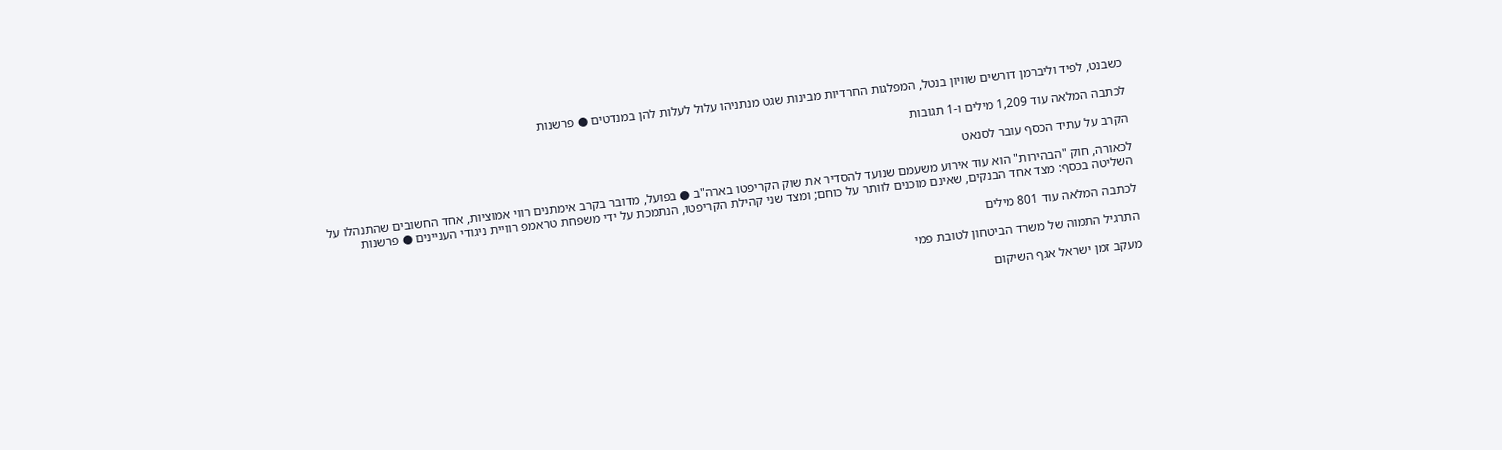כשבנט, לפיד וליברמן דורשים שוויון בנטל, המפלגות החרדיות מבינות שגט מנתניהו עלול לעלות להן במנדטים ● פרשנות

לכתבה המלאה עוד 1,209 מילים ו-1 תגובות

הקרב על עתיד הכסף עובר לסנאט

לכאורה, חוק "הבהירות" הוא עוד אירוע משעמם שנועד להסדיר את שוק הקריפטו בארה"ב ● בפועל, מדובר בקרב אימתנים רווי אמוציות, אחד החשובים שהתנהלו על השליטה בכסף: מצד אחד הבנקים, שאינם מוכנים לוותר על כוחם; ומצד שני קהילת הקריפטו, הנתמכת על ידי משפחת טראמפ רוויית ניגודי העניינים ● פרשנות

לכתבה המלאה עוד 801 מילים

התרגיל התמוה של משרד הביטחון לטובת פמי

מעקב זמן ישראל אגף השיקום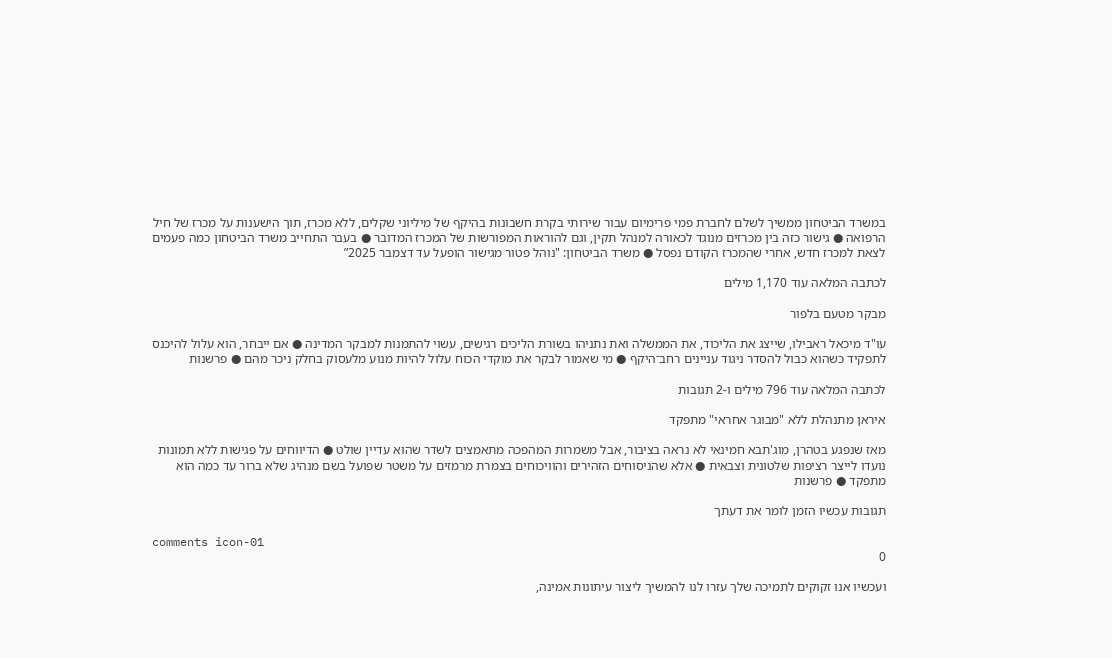במשרד הביטחון ממשיך לשלם לחברת פמי פרימיום עבור שירותי בקרת חשבונות בהיקף של מיליוני שקלים, ללא מכרז, תוך הישענות על מכרז של חיל הרפואה ● גישור כזה בין מכרזים מנוגד לכאורה למנהל תקין, וגם להוראות המפורשות של המכרז המדובר ● בעבר התחייב משרד הביטחון כמה פעמים לצאת למכרז חדש, אחרי שהמכרז הקודם נפסל ● משרד הביטחון: "נוהל פטור מגישור הופעל עד דצמבר 2025”

לכתבה המלאה עוד 1,170 מילים

מבקר מטעם בלפור

עו"ד מיכאל ראבילו, שייצג את הליכוד, את הממשלה ואת נתניהו בשורת הליכים רגישים, עשוי להתמנות למבקר המדינה ● אם ייבחר, הוא עלול להיכנס לתפקיד כשהוא כבול להסדר ניגוד עניינים רחב־היקף ● מי שאמור לבקר את מוקדי הכוח עלול להיות מנוע מלעסוק בחלק ניכר מהם ● פרשנות

לכתבה המלאה עוד 796 מילים ו-2 תגובות

איראן מתנהלת ללא "מבוגר אחראי" מתפקד

מאז שנפגע בטהרן, מוג'תבא חמינאי לא נראה בציבור, אבל משמרות המהפכה מתאמצים לשדר שהוא עדיין שולט ● הדיווחים על פגישות ללא תמונות נועדו לייצר רציפות שלטונית וצבאית ● אלא שהניסוחים הזהירים והוויכוחים בצמרת מרמזים על משטר שפועל בשם מנהיג שלא ברור עד כמה הוא מתפקד ● פרשנות

תגובות עכשיו הזמן לומר את דעתך

comments icon-01
0

ועכשיו אנו זקוקים לתמיכה שלך עזרו לנו להמשיך ליצור עיתונות אמינה,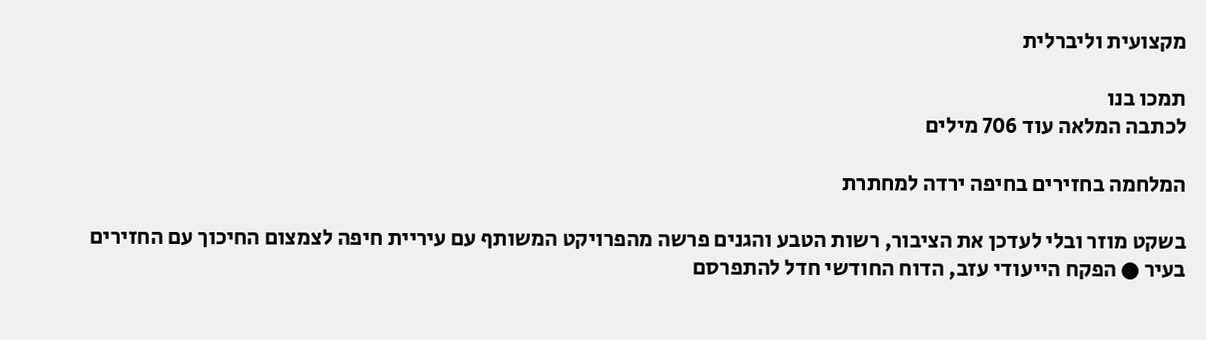מקצועית וליברלית

תמכו בנו
לכתבה המלאה עוד 706 מילים

המלחמה בחזירים בחיפה ירדה למחתרת

בשקט מוזר ובלי לעדכן את הציבור, רשות הטבע והגנים פרשה מהפרויקט המשותף עם עיריית חיפה לצמצום החיכוך עם החזירים בעיר ● הפקח הייעודי עזב, הדוח החודשי חדל להתפרסם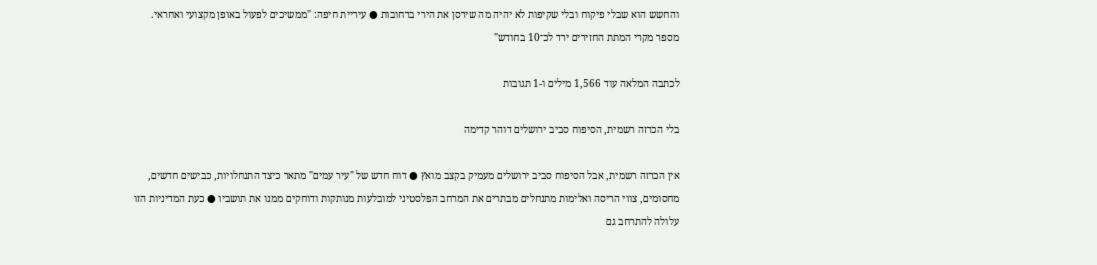והחשש הוא שבלי פיקוח ובלי שקיפות לא יהיה מה שירסן את הירי ברחובות ● עיריית חיפה: "ממשיכים לפעול באופן מקצועי ואחראי. מספר מקרי המתת החזירים ירד לכ־10 בחודש"

לכתבה המלאה עוד 1,566 מילים ו-1 תגובות

בלי הכרזה רשמית, הסיפוח סביב ירושלים דוהר קדימה

אין הכרזה רשמית, אבל הסיפוח סביב ירושלים מעמיק בקצב מואץ ● דוח חדש של "עיר עמים" מתאר כיצד התנחלויות, כבישים חדשים, מחסומים, צווי הריסה ואלימות מתנחלים מבתרים את המרחב הפלסטיני למובלעות מנותקות ודוחקים ממנו את תושביו ● כעת המדיניות הזו עלולה להתרחב גם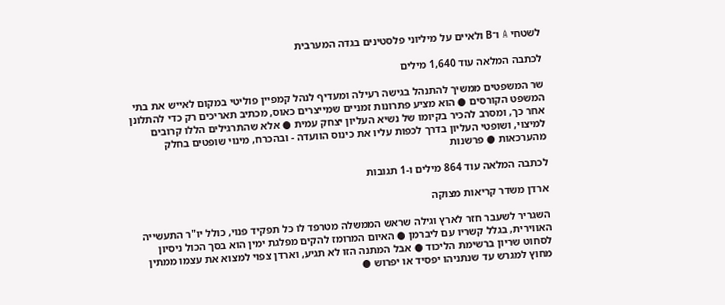לשטחי A ו־B ולאיים על מיליוני פלסטינים בגדה המערבית

לכתבה המלאה עוד 1,640 מילים

שר המשפטים ממשיך להתנהל בגישה רעילה ומעדיף לנהל קמפיין פוליטי במקום לאייש את בתי המשפט הקורסים ● הוא מציע פתרונות זמניים שמייצרים כאוס, מכתיב תאריכים רק כדי להתלונן אחר כך, ומסרב להכיר בקיומו של נשיא העליון יצחק עמית ● אלא שהתרגילים הללו קרובים למיצוי, ושופטי העליון בדרך לכפות עליו את כינוס הוועדה - ובהכרח, מינוי שופטים בחלק מהערכאות ● פרשנות

לכתבה המלאה עוד 864 מילים ו-1 תגובות

ארדן משדר קריאות מצוקה

השגריר לשעבר חזר לארץ וגילה שראש הממשלה מטרפד לו כל תפקיד פנוי, כולל יו"ר התעשייה האווירית, בגלל קשריו עם ליברמן ● האיום המרומז להקים מפלגת ימין הוא בסך הכול ניסיון לסחוט שריון ברשימת הליכוד ● אבל המתנה הזו לא תגיע, וארדן צפוי למצוא את עצמו ממתין מחוץ למגרש עד שנתניהו יפסיד או יפרוש ●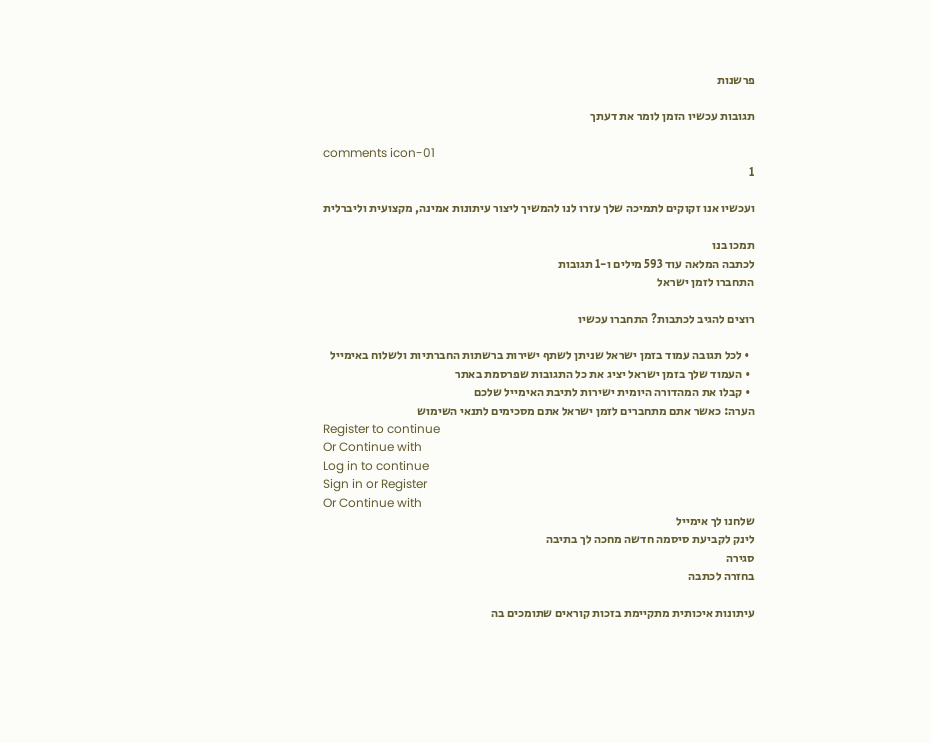פרשנות

תגובות עכשיו הזמן לומר את דעתך

comments icon-01
1

ועכשיו אנו זקוקים לתמיכה שלך עזרו לנו להמשיך ליצור עיתונות אמינה, מקצועית וליברלית

תמכו בנו
לכתבה המלאה עוד 593 מילים ו-1 תגובות
התחברו לזמן ישראל

רוצים להגיב לכתבות? התחברו עכשיו

  • לכל תגובה עמוד בזמן ישראל שניתן לשתף ישירות ברשתות החברתיות ולשלוח באימייל
  • העמוד שלך בזמן ישראל יציג את כל התגובות שפרסמת באתר
  • קבלו את המהדורה היומית ישירות לתיבת האימייל שלכם
הערה: כאשר אתם מתחברים לזמן ישראל אתם מסכימים לתנאי השימוש
Register to continue
Or Continue with
Log in to continue
Sign in or Register
Or Continue with
שלחנו לך אימייל
לינק לקביעת סיסמה חדשה מחכה לך בתיבה
סגירה
בחזרה לכתבה

עיתונות איכותית מתקיימת בזכות קוראים שתומכים בה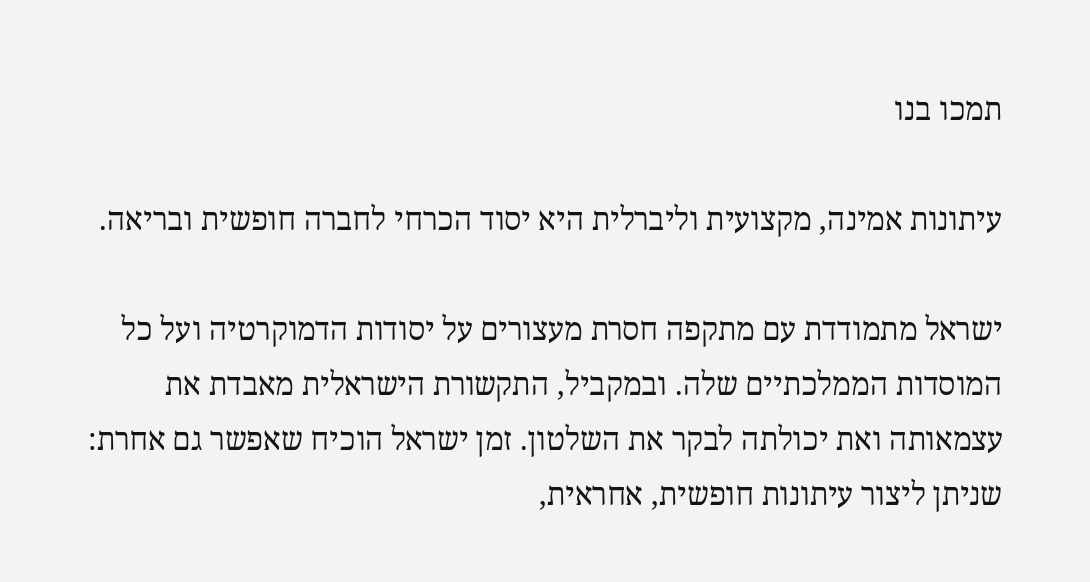תמכו בנו

עיתונות אמינה, מקצועית וליברלית היא יסוד הכרחי לחברה חופשית ובריאה.

ישראל מתמודדת עם מתקפה חסרת מעצורים על יסודות הדמוקרטיה ועל כל המוסדות הממלכתיים שלה. ובמקביל, התקשורת הישראלית מאבדת את עצמאותה ואת יכולתה לבקר את השלטון. זמן ישראל הוכיח שאפשר גם אחרת: שניתן ליצור עיתונות חופשית, אחראית,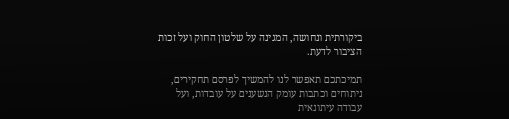ביקורתית ונחושה, המגינה על שלטון החוק ועל זכות הציבור לדעת.

תמיכתכם תאפשר לנו להמשיך לפרסם תחקירים, ניתוחים וכתבות עומק הנשענים על עובדות, ועל עבודה עיתונאית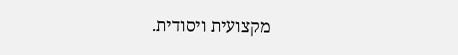מקצועית ויסודית.